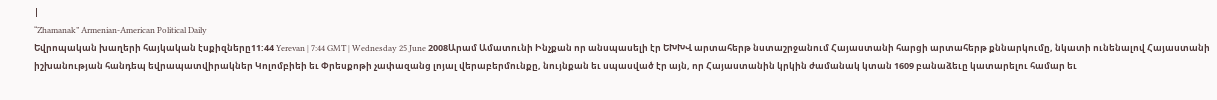|
“Zhamanak” Armenian-American Political Daily
Եվրոպական խաղերի հայկական էսքիզները11:44 Yerevan | 7:44 GMT | Wednesday 25 June 2008Արամ Ամատունի Ինչքան որ անսպասելի էր ԵԽԽՎ արտահերթ նստաշրջանում Հայաստանի հարցի արտահերթ քննարկումը, նկատի ունենալով Հայաստանի իշխանության հանդեպ եվրապատվիրակներ Կոլոմբիեի եւ Փրեսքոթի չափազանց լոյալ վերաբերմունքը, նույնքան եւ սպասված էր այն, որ Հայաստանին կրկին ժամանակ կտան 1609 բանաձեւը կատարելու համար եւ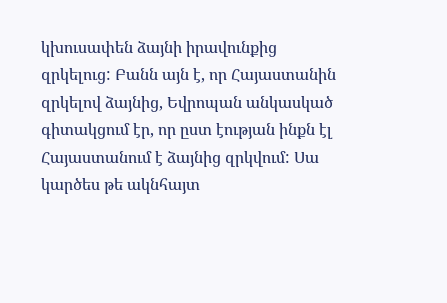կխուսափեն ձայնի իրավունքից զրկելուց: Բանն այն է, որ Հայաստանին զրկելով ձայնից, Եվրոպան անկասկած գիտակցում էր, որ ըստ էության ինքն էլ Հայաստանում է ձայնից զրկվում: Սա կարծես թե ակնհայտ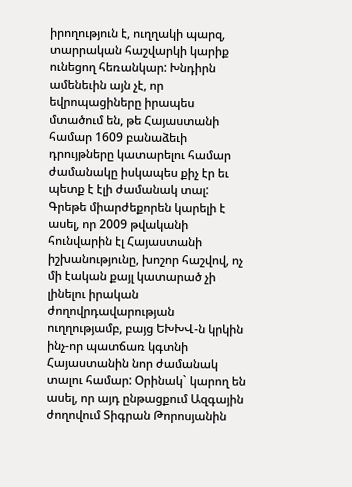իրողություն է, ուղղակի պարզ, տարրական հաշվարկի կարիք ունեցող հեռանկար: Խնդիրն ամենեւին այն չէ, որ եվրոպացիները իրապես մտածում են, թե Հայաստանի համար 1609 բանաձեւի դրույթները կատարելու համար ժամանակը իսկապես քիչ էր եւ պետք է էլի ժամանակ տալ: Գրեթե միարժեքորեն կարելի է ասել, որ 2009 թվականի հունվարին էլ Հայաստանի իշխանությունը, խոշոր հաշվով, ոչ մի էական քայլ կատարած չի լինելու իրական ժողովրդավարության ուղղությամբ, բայց ԵԽԽՎ-ն կրկին ինչ-որ պատճառ կգտնի Հայաստանին նոր ժամանակ տալու համար: Օրինակ` կարող են ասել, որ այդ ընթացքում Ազգային ժողովում Տիգրան Թորոսյանին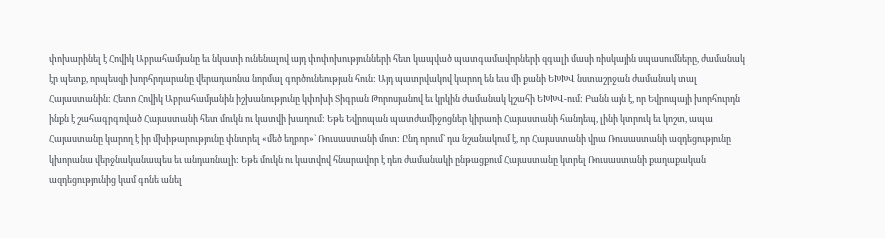փոխարինել է Հովիկ Աբրահամյանը եւ նկատի ունենալով այդ փոփոխությունների հետ կապված պատգամավորների զգալի մասի ռիսկային սպասումները, ժամանակ էր պետք, որպեսզի խորհրդարանը վերադառնա նորմալ գործունեության հուն: Այդ պատրվակով կարող են եւս մի քանի ԵԽԽՎ նստաշրջան ժամանակ տալ Հայաստանին: Հետո Հովիկ Աբրահամյանին իշխանությունը կփոխի Տիգրան Թորոսյանով եւ կրկին ժամանակ կշահի ԵԽԽՎ-ում: Բանն այն է, որ Եվրոպայի խորհուրդն ինքն է շահագրգռված Հայաստանի հետ մուկն ու կատվի խաղում: Եթե Եվրոպան պատժամիջոցներ կիրառի Հայաստանի հանդեպ, լինի կտրուկ եւ կոշտ, ապա Հայաստանը կարող է իր մխիթարությունը փնտրել «մեծ եղբոր»` Ռուսաստանի մոտ: Ընդ որում` դա նշանակում է, որ Հայաստանի վրա Ռուսաստանի ազդեցությունը կխորանա վերջնականապես եւ անդառնալի: Եթե մուկն ու կատվով հնարավոր է դեռ ժամանակի ընթացքում Հայաստանը կտրել Ռուսաստանի քաղաքական ազդեցությունից կամ գոնե անել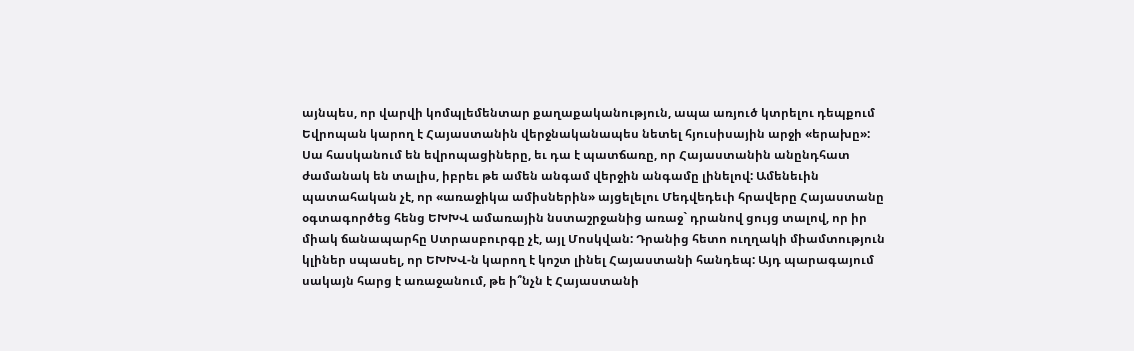այնպես, որ վարվի կոմպլեմենտար քաղաքականություն, ապա առյուծ կտրելու դեպքում Եվրոպան կարող է Հայաստանին վերջնականապես նետել հյուսիսային արջի «երախը»: Սա հասկանում են եվրոպացիները, եւ դա է պատճառը, որ Հայաստանին անընդհատ ժամանակ են տալիս, իբրեւ թե ամեն անգամ վերջին անգամը լինելով: Ամենեւին պատահական չէ, որ «առաջիկա ամիսներին» այցելելու Մեդվեդեւի հրավերը Հայաստանը օգտագործեց հենց ԵԽԽՎ ամառային նստաշրջանից առաջ` դրանով ցույց տալով, որ իր միակ ճանապարհը Ստրասբուրգը չէ, այլ Մոսկվան: Դրանից հետո ուղղակի միամտություն կլիներ սպասել, որ ԵԽԽՎ-ն կարող է կոշտ լինել Հայաստանի հանդեպ: Այդ պարագայում սակայն հարց է առաջանում, թե ի՞նչն է Հայաստանի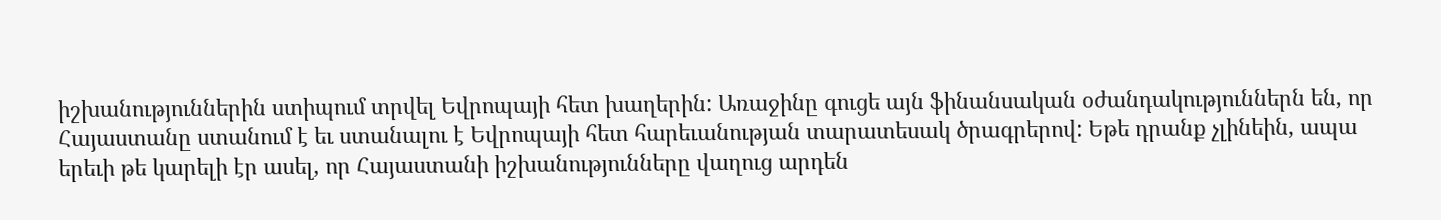իշխանություններին ստիպում տրվել Եվրոպայի հետ խաղերին: Առաջինը գուցե այն ֆինանսական օժանդակություններն են, որ Հայաստանը ստանում է եւ ստանալու է Եվրոպայի հետ հարեւանության տարատեսակ ծրագրերով: Եթե դրանք չլինեին, ապա երեւի թե կարելի էր ասել, որ Հայաստանի իշխանությունները վաղուց արդեն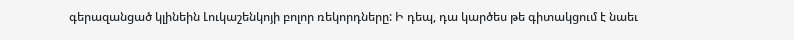գերազանցած կլինեին Լուկաշենկոյի բոլոր ռեկորդները: Ի դեպ, դա կարծես թե գիտակցում է նաեւ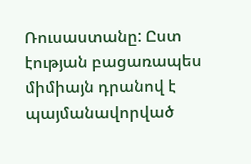Ռուսաստանը: Ըստ էության բացառապես միմիայն դրանով է պայմանավորված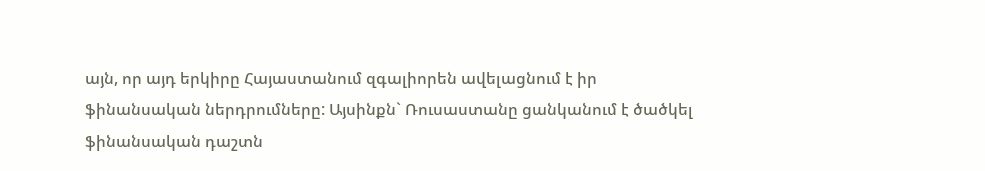այն, որ այդ երկիրը Հայաստանում զգալիորեն ավելացնում է իր ֆինանսական ներդրումները: Այսինքն` Ռուսաստանը ցանկանում է ծածկել ֆինանսական դաշտն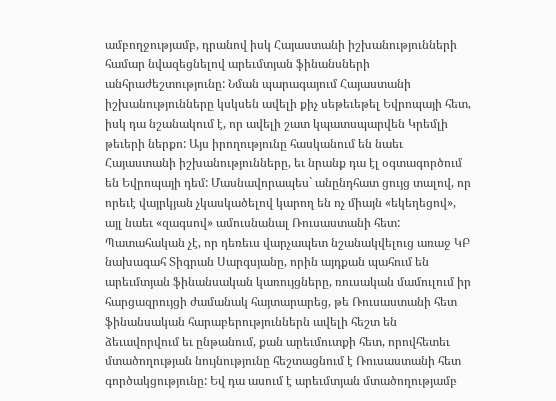ամբողջությամբ, դրանով իսկ Հայաստանի իշխանությունների համար նվազեցնելով արեւմտյան ֆինանսների անհրաժեշտությունը: Նման պարագայում Հայաստանի իշխանությունները կսկսեն ավելի քիչ սեթեւեթել Եվրոպայի հետ, իսկ դա նշանակում է, որ ավելի շատ կպատսպարվեն Կրեմլի թեւերի ներքո: Այս իրողությունը հասկանում են նաեւ Հայաստանի իշխանությունները, եւ նրանք դա էլ օգտագործում են Եվրոպայի դեմ: Մասնավորապես` անընդհատ ցույց տալով, որ որեւէ վայրկյան չկասկածելով կարող են ոչ միայն «եկեղեցով», այլ նաեւ «զագսով» ամուսնանալ Ռուսաստանի հետ: Պատահական չէ, որ դեռեւս վարչապետ նշանակվելուց առաջ ԿԲ նախագահ Տիգրան Սարգսյանը, որին այդքան պահում են արեւմտյան ֆինանսական կառույցները, ռուսական մամուլում իր հարցազրույցի ժամանակ հայտարարեց, թե Ռուսաստանի հետ ֆինանսական հարաբերություններն ավելի հեշտ են ձեւավորվում եւ ընթանում, քան արեւմուտքի հետ, որովհետեւ մտածողության նույնությունը հեշտացնում է Ռուսաստանի հետ գործակցությունը: Եվ դա ասում է արեւմտյան մտածողությամբ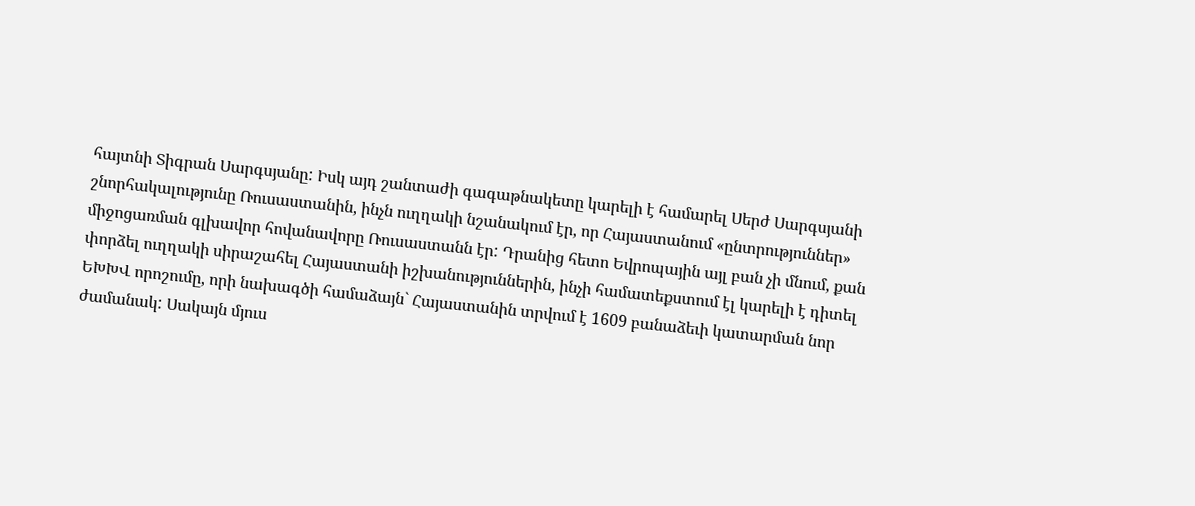հայտնի Տիգրան Սարգսյանը: Իսկ այդ շանտաժի գագաթնակետը կարելի է համարել Սերժ Սարգսյանի շնորհակալությունը Ռուսաստանին, ինչն ուղղակի նշանակում էր, որ Հայաստանում «ընտրություններ» միջոցառման գլխավոր հովանավորը Ռուսաստանն էր: Դրանից հետո Եվրոպային այլ բան չի մնում, քան փորձել ուղղակի սիրաշահել Հայաստանի իշխանություններին, ինչի համատեքստում էլ կարելի է դիտել ԵԽԽՎ որոշումը, որի նախագծի համաձայն` Հայաստանին տրվում է 1609 բանաձեւի կատարման նոր ժամանակ: Սակայն մյուս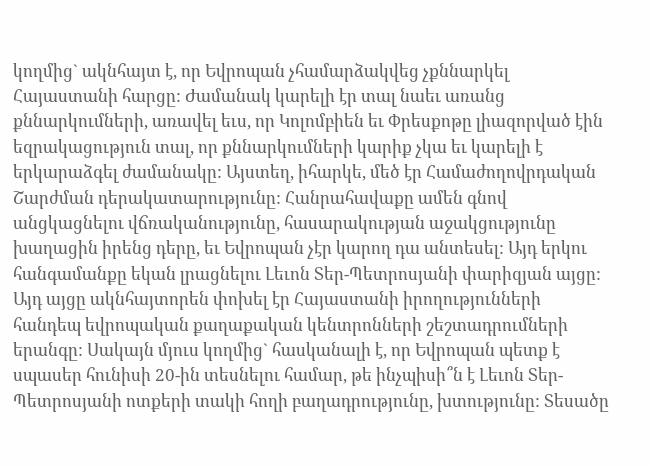կողմից` ակնհայտ է, որ Եվրոպան չհամարձակվեց չքննարկել Հայաստանի հարցը: Ժամանակ կարելի էր տալ նաեւ առանց քննարկումների, առավել եւս, որ Կոլոմբիեն եւ Փրեսքոթը լիազորված էին եզրակացություն տալ, որ քննարկումների կարիք չկա եւ կարելի է երկարաձգել ժամանակը: Այստեղ, իհարկե, մեծ էր Համաժողովրդական Շարժման դերակատարությունը: Հանրահավաքը ամեն գնով անցկացնելու վճռականությունը, հասարակության աջակցությունը խաղացին իրենց դերը, եւ Եվրոպան չէր կարող դա անտեսել: Այդ երկու հանգամանքը եկան լրացնելու Լեւոն Տեր-Պետրոսյանի փարիզյան այցը: Այդ այցը ակնհայտորեն փոխել էր Հայաստանի իրողությունների հանդեպ եվրոպական քաղաքական կենտրոնների շեշտադրումների երանգը: Սակայն մյուս կողմից` հասկանալի է, որ Եվրոպան պետք է սպասեր հունիսի 20-ին տեսնելու համար, թե ինչպիսի՞ն է Լեւոն Տեր-Պետրոսյանի ոտքերի տակի հողի բաղադրությունը, խտությունը: Տեսածը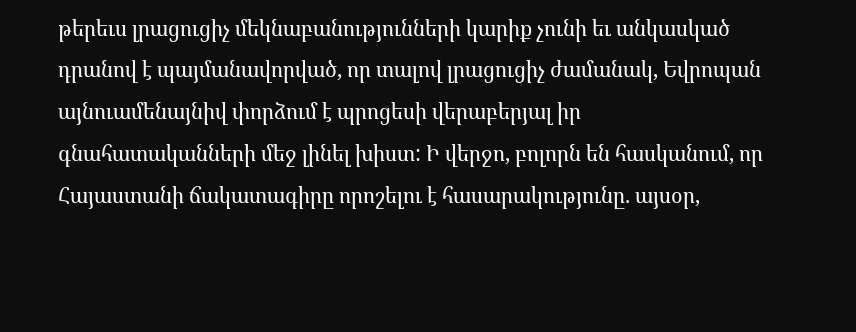թերեւս լրացուցիչ մեկնաբանությունների կարիք չունի եւ անկասկած դրանով է պայմանավորված, որ տալով լրացուցիչ ժամանակ, Եվրոպան այնուամենայնիվ փորձում է պրոցեսի վերաբերյալ իր գնահատականների մեջ լինել խիստ: Ի վերջո, բոլորն են հասկանում, որ Հայաստանի ճակատագիրը որոշելու է հասարակությունը. այսօր,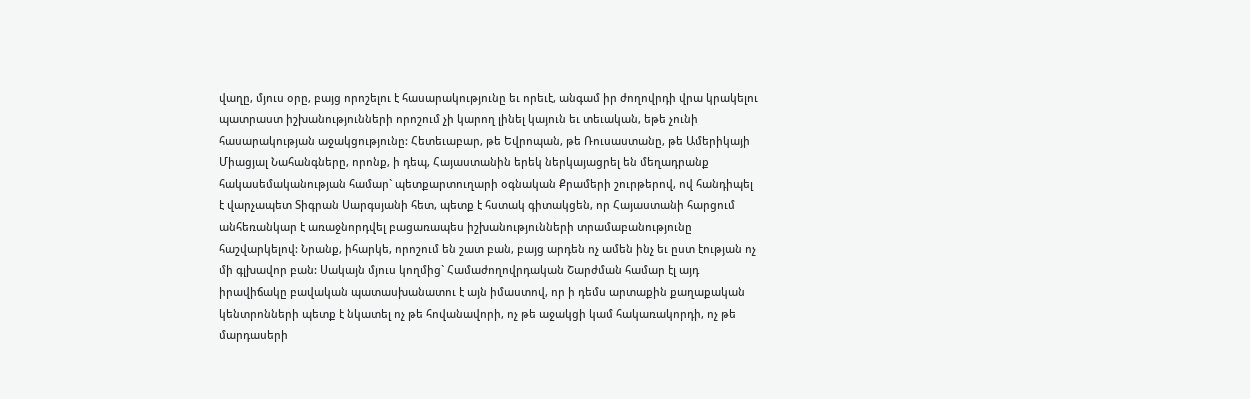վաղը, մյուս օրը, բայց որոշելու է հասարակությունը եւ որեւէ, անգամ իր ժողովրդի վրա կրակելու պատրաստ իշխանությունների որոշում չի կարող լինել կայուն եւ տեւական, եթե չունի հասարակության աջակցությունը: Հետեւաբար, թե Եվրոպան, թե Ռուսաստանը, թե Ամերիկայի Միացյալ Նահանգները, որոնք, ի դեպ, Հայաստանին երեկ ներկայացրել են մեղադրանք հակասեմականության համար` պետքարտուղարի օգնական Քրամերի շուրթերով, ով հանդիպել է վարչապետ Տիգրան Սարգսյանի հետ, պետք է հստակ գիտակցեն, որ Հայաստանի հարցում անհեռանկար է առաջնորդվել բացառապես իշխանությունների տրամաբանությունը հաշվարկելով: Նրանք, իհարկե, որոշում են շատ բան, բայց արդեն ոչ ամեն ինչ եւ ըստ էության ոչ մի գլխավոր բան: Սակայն մյուս կողմից` Համաժողովրդական Շարժման համար էլ այդ իրավիճակը բավական պատասխանատու է այն իմաստով, որ ի դեմս արտաքին քաղաքական կենտրոնների պետք է նկատել ոչ թե հովանավորի, ոչ թե աջակցի կամ հակառակորդի, ոչ թե մարդասերի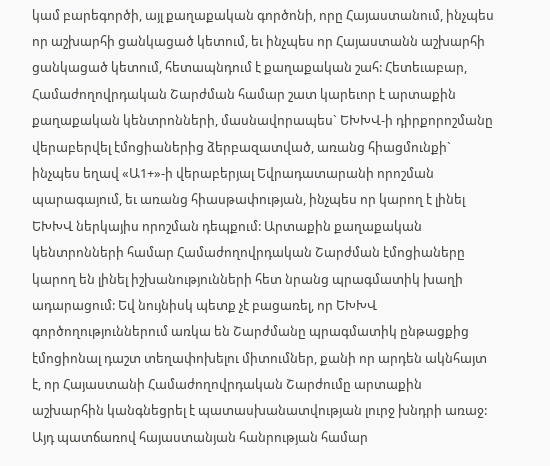կամ բարեգործի, այլ քաղաքական գործոնի, որը Հայաստանում, ինչպես որ աշխարհի ցանկացած կետում, եւ ինչպես որ Հայաստանն աշխարհի ցանկացած կետում, հետապնդում է քաղաքական շահ: Հետեւաբար, Համաժողովրդական Շարժման համար շատ կարեւոր է արտաքին քաղաքական կենտրոնների, մասնավորապես` ԵԽԽՎ-ի դիրքորոշմանը վերաբերվել էմոցիաներից ձերբազատված, առանց հիացմունքի` ինչպես եղավ «Ա1+»-ի վերաբերյալ Եվրադատարանի որոշման պարագայում, եւ առանց հիասթափության, ինչպես որ կարող է լինել ԵԽԽՎ ներկայիս որոշման դեպքում: Արտաքին քաղաքական կենտրոնների համար Համաժողովրդական Շարժման էմոցիաները կարող են լինել իշխանությունների հետ նրանց պրագմատիկ խաղի ադարացում: Եվ նույնիսկ պետք չէ բացառել, որ ԵԽԽՎ գործողություններում առկա են Շարժմանը պրագմատիկ ընթացքից էմոցիոնալ դաշտ տեղափոխելու միտումներ, քանի որ արդեն ակնհայտ է, որ Հայաստանի Համաժողովրդական Շարժումը արտաքին աշխարհին կանգնեցրել է պատասխանատվության լուրջ խնդրի առաջ: Այդ պատճառով հայաստանյան հանրության համար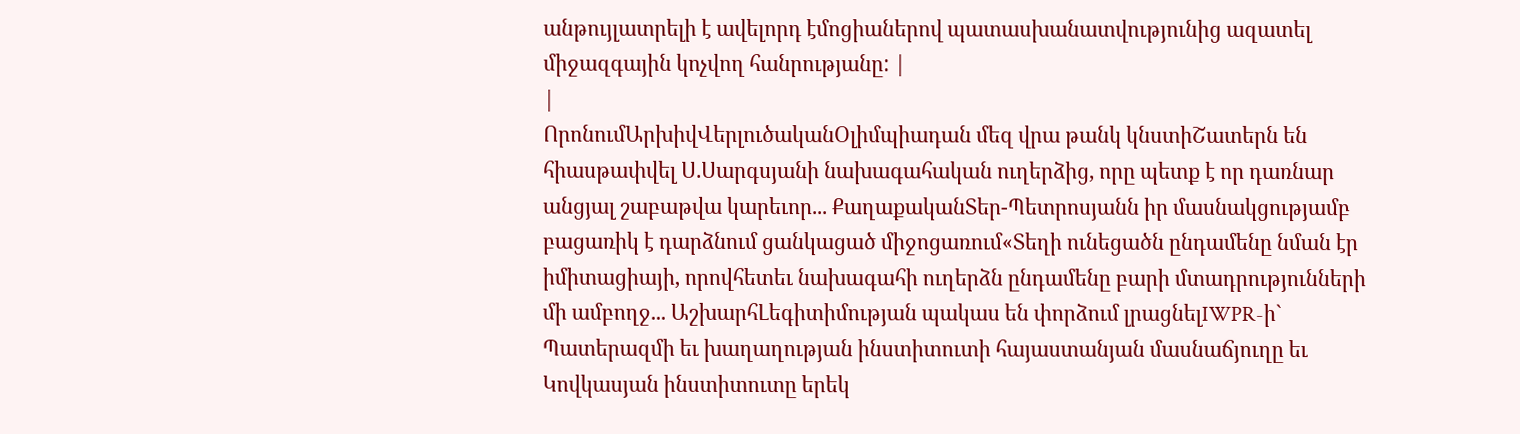անթույլատրելի է ավելորդ էմոցիաներով պատասխանատվությունից ազատել միջազգային կոչվող հանրությանը: |
|
ՈրոնումԱրխիվՎերլուծականՕլիմպիադան մեզ վրա թանկ կնստիՇատերն են հիասթափվել Ս.Սարգսյանի նախագահական ուղերձից, որը պետք է որ դառնար անցյալ շաբաթվա կարեւոր... ՔաղաքականՏեր-Պետրոսյանն իր մասնակցությամբ բացառիկ է դարձնում ցանկացած միջոցառում«Տեղի ունեցածն ընդամենը նման էր իմիտացիայի, որովհետեւ նախագահի ուղերձն ընդամենը բարի մտադրությունների մի ամբողջ... ԱշխարհԼեգիտիմության պակաս են փորձում լրացնելIWPR-ի` Պատերազմի եւ խաղաղության ինստիտուտի հայաստանյան մասնաճյուղը եւ Կովկասյան ինստիտուտը երեկ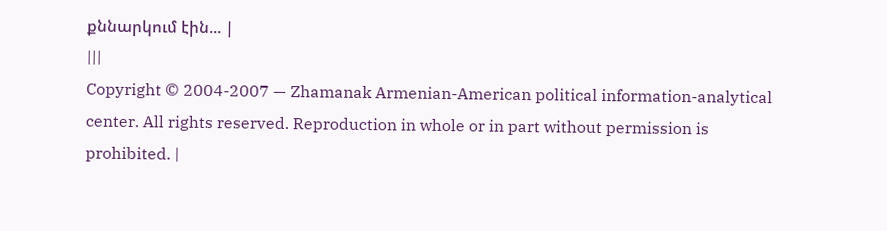քննարկում էին... |
|||
Copyright © 2004-2007 — Zhamanak Armenian-American political information-analytical center. All rights reserved. Reproduction in whole or in part without permission is prohibited. |